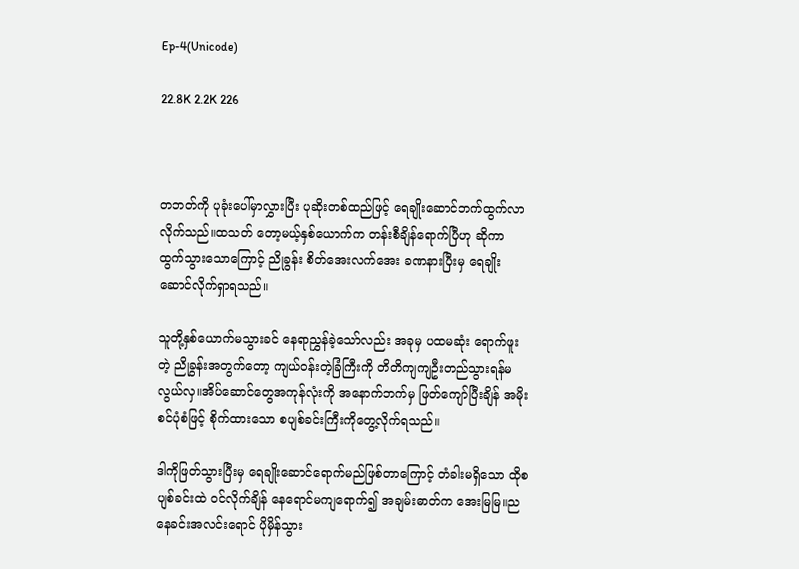Ep-4(Unicode)

22.8K 2.2K 226



တဘတ်ကို ပုခုံးပေါ်မှာလွှားပြီး ပုဆိုးတစ်ထည်ဖြင့် ရေချိုးဆောင်ဘက်ထွက်လာလိုက်သည်။ထသတ် တော့မယ့်နှစ်ယောက်က တန်းစီချိန်ရောက်ပြီဟု ဆိုကာ ထွက်သွားသောကြောင့် ညိုခွန်း စိတ်အေးလက်အေး ခဏနားပြီးမှ ရေချိုးဆောင်လိုက်ရှာရသည်။

သူတို့နှစ်ယောက်မသွားခင် နေရာညွှန်ခဲ့သော်လည်း အခုမှ ပထမဆုံး ရောက်ဖူးတဲ့ ညိုခွန်းအတွက်တော့ ကျယ်ဝန်းတဲ့ခြံကြီးကို တိတိကျကျဦးတည်သွားရန်မလွယ်လှ။အိပ်ဆောင်တွေအကုန်လုံးကို အနောက်ဘက်မှ ဖြတ်ကျော်ပြီးချိန် အမိုးစင်ပုံစံဖြင့် စိုက်ထားသော စပျစ်ခင်းကြီးကိုတွေ့လိုက်ရသည်။

ဒါကိုဖြတ်သွားပြီးမှ ရေချိုးဆောင်ရောက်မည်ဖြစ်တာကြောင့် တံခါးမရှိသော ထိုစပျစ်ခင်းထဲ ဝင်လိုက်ချိန် နေရောင်မကျရောက်၍ အချမ်းဓာတ်က အေးမြမြ။ညနေခင်းအလင်းရောင် ပိုမှိန်သွား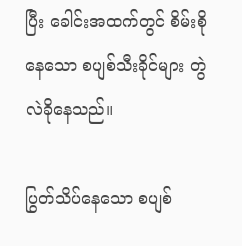ပြီး ခေါင်းအထက်တွင် စိမ်းစိုနေသော စပျစ်သီးခိုင်များ တွဲလဲခိုနေသည်။

ပြွတ်သိပ်နေသော စပျစ်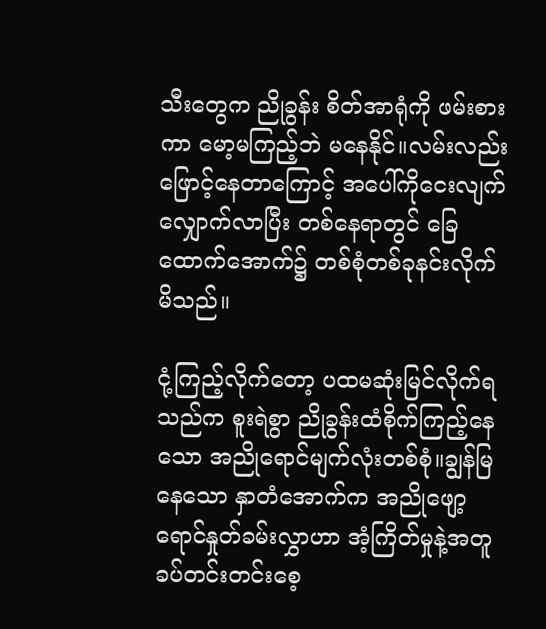သီးတွေက ညိုခွန်း စိတ်အာရုံကို ဖမ်းစားကာ မော့မကြည့်ဘဲ မနေနိုင်။လမ်းလည်းဖြောင့်နေတာကြောင့် အပေါ်ကိုငေးလျက်လျှောက်လာပြီး တစ်နေရာတွင် ခြေထောက်အောက်၌ တစ်စုံတစ်ခုနင်းလိုက်မိသည်။

ငုံ့ကြည့်လိုက်တော့ ပထမဆုံးမြင်လိုက်ရသည်က စူးရဲစွာ ညိုခွန်းထံစိုက်ကြည့်နေသော အညိုရောင်မျက်လုံးတစ်စုံ။ချွန်မြနေသော နှာတံအောက်က အညိုဖျော့ရောင်နှုတ်ခမ်းလွှာဟာ အံ့ကြိတ်မှုနဲ့အတူ ခပ်တင်းတင်းစေ့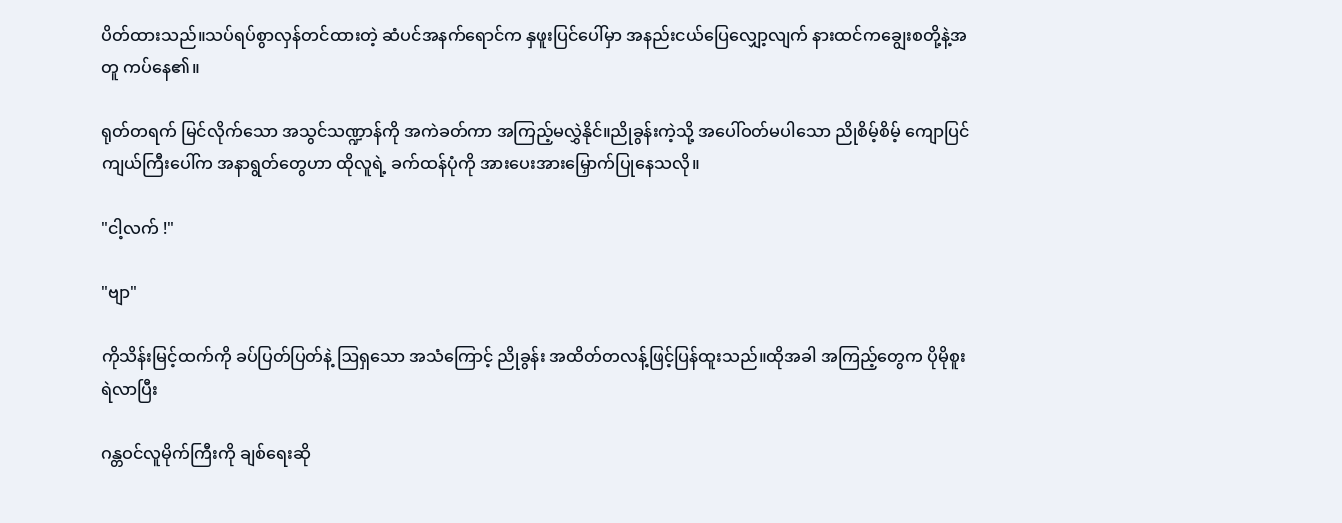ပိတ်ထားသည်။သပ်ရပ်စွာလှန်တင်ထားတဲ့ ဆံပင်အနက်ရောင်က နှဖူးပြင်ပေါ်မှာ အနည်းငယ်ပြေလျှော့လျက် နားထင်ကချွေးစတို့နဲ့အတူ ကပ်နေ၏။

ရုတ်တရက် မြင်လိုက်သော အသွင်သဏ္ဍာန်ကို အကဲခတ်ကာ အကြည့်မလွှဲနိုင်။ညိုခွန်းကဲ့သို့ အပေါ်ဝတ်မပါသော ညိုစိမ့်စိမ့် ကျောပြင်ကျယ်ကြီးပေါ်က အနာရွတ်တွေဟာ ထိုလူရဲ့ ခက်ထန်ပုံကို အားပေးအားမြှောက်ပြုနေသလို။

"ငါ့လက် !"

"ဗျာ"

ကိုသိန်းမြင့်ထက်ကို ခပ်ပြတ်ပြတ်နဲ့ ဩရှသော အသံကြောင့် ညိုခွန်း အထိတ်တလန့်ဖြင့်ပြန်ထူးသည်။ထိုအခါ အကြည့်တွေက ပိုမိုစူးရဲလာပြီး

ဂန္တဝင်လူမိုက်ကြီးကို ချစ်ရေးဆို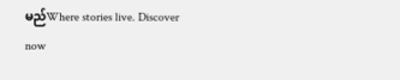မည်Where stories live. Discover now